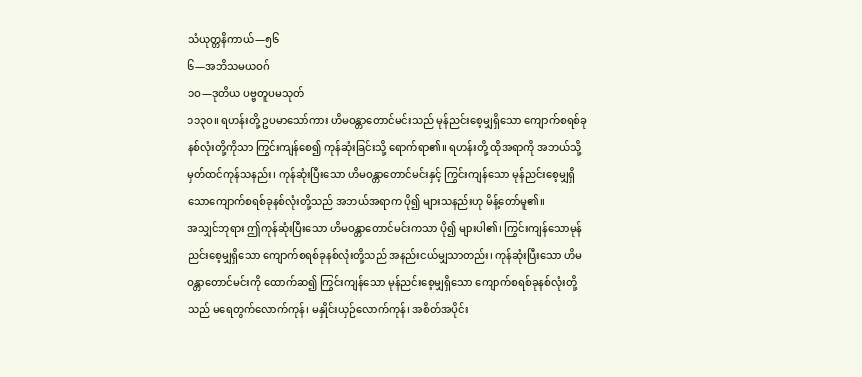သံယုတ္တနိကာယ်—၅၆
၆—အဘိသမယဝဂ်
၁ဝ—ဒုတိယ ပဗ္ဗတူပမသုတ်
၁၁၃ဝ။ ရဟန်းတို့ ဥပမာသော်ကား ဟိမဝန္တာတောင်မင်းသည် မုန်ညင်းစေ့မျှရှိသော ကျောက်စရစ်ခုနစ်လုံးတို့ကိုသာ ကြွင်းကျန်စေ၍ ကုန်ဆုံးခြင်းသို့ ရောက်ရာ၏။ ရဟန်းတို့ ထိုအရာကို အဘယ်သို့မှတ်ထင်ကုန်သနည်း၊ ကုန်ဆုံးပြီးသော ဟိမဝန္တာတောင်မင်းနှင့် ကြွင်းကျန်သော မုန်ညင်းစေ့မျှရှိသောကျောက်စရစ်ခုနစ်လုံးတို့သည် အဘယ်အရာက ပို၍ များသနည်းဟု မိန့်တော်မူ၏။
အသျှင်ဘုရား ဤကုန်ဆုံးပြီးသော ဟိမဝန္တာတောင်မင်းကသာ ပို၍ များပါ၏၊ ကြွင်းကျန်သောမုန်ညင်းစေ့မျှရှိသော ကျောက်စရစ်ခုနစ်လုံးတို့သည် အနည်းငယ်မျှသာတည်း၊ ကုန်ဆုံးပြီးသော ဟိမဝန္တာတောင်မင်းကို ထောက်ဆ၍ ကြွင်းကျန်သော မုန်ညင်းစေ့မျှရှိသော ကျောက်စရစ်ခုနစ်လုံးတို့သည် မရေတွက်လောက်ကုန်၊ မနှိုင်းယှဉ်လောက်ကုန်၊ အစိတ်အပိုင်း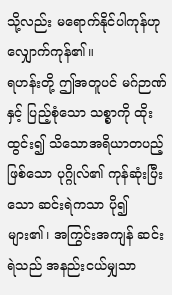သို့လည်း မရောက်နိုင်ပါကုန်ဟု လျှောက်ကုန်၏။
ရဟန်းတို့ ဤအတူပင် မဂ်ဉာဏ်နှင့် ပြည့်စုံသော သစ္စာကို ထိုးထွင်း၍ သိသောအရိယာတပည့်ဖြစ်သော ပုဂ္ဂိုလ်၏ ကုန်ဆုံးပြီးသော ဆင်းရဲကသာ ပို၍ များ၏၊ အကြွင်းအကျန် ဆင်းရဲသည် အနည်းငယ်မျှသာ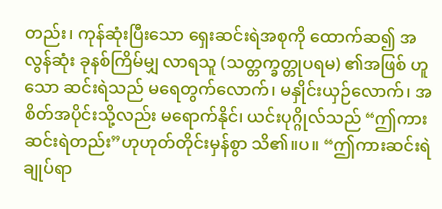တည်း၊ ကုန်ဆုံးပြီးသော ရှေးဆင်းရဲအစုကို ထောက်ဆ၍ အလွန်ဆုံး ခုနစ်ကြိမ်မျှ လာရသူ (သတ္တက္ခတ္တုပရမ) ၏အဖြစ် ဟူသော ဆင်းရဲသည် မရေတွက်လောက်၊ မနှိုင်းယှဉ်လောက်၊ အစိတ်အပိုင်းသို့လည်း မရောက်နိုင်၊ ယင်းပုဂ္ဂိုလ်သည် “ဤကား ဆင်းရဲတည်း”ဟုဟုတ်တိုင်းမှန်စွာ သိ၏။ပ။ “ဤကားဆင်းရဲချုပ်ရာ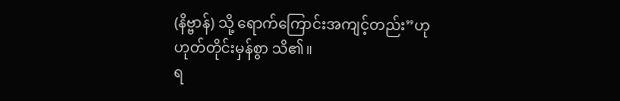(နိဗ္ဗာန်) သို့ ရောက်ကြောင်းအကျင့်တည်း”ဟုဟုတ်တိုင်းမှန်စွာ သိ၏။
ရ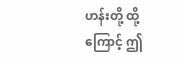ဟန်းတို့ ထို့ကြောင့် ဤ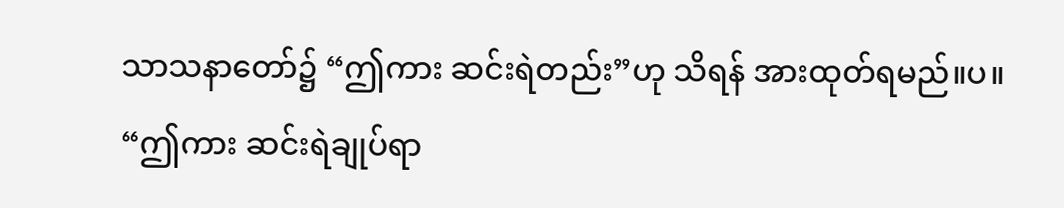သာသနာတော်၌ “ဤကား ဆင်းရဲတည်း”ဟု သိရန် အားထုတ်ရမည်။ပ။
“ဤကား ဆင်းရဲချုပ်ရာ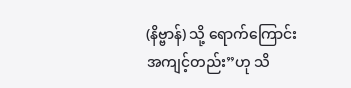(နိဗ္ဗာန်) သို့ ရောက်ကြောင်းအကျင့်တည်း”ဟု သိ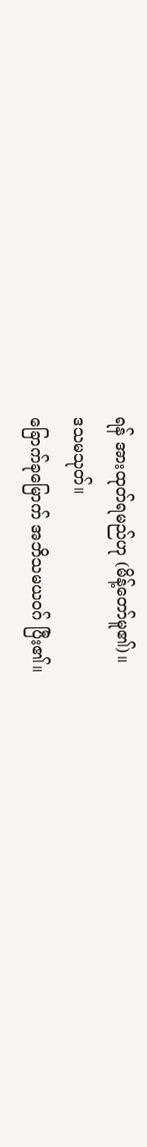ရန် အားထုတ်ရမည်ဟု (မိန့်တော်မူ၏)။
ဒသမသုတ်။
ခြောက်ခုမြောက် အဘိသမယဝဂ် ပြီး၏။